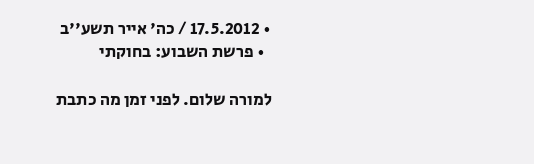• 17.5.2012 / כה' אייר תשע''ב
  • פרשת השבוע: בחוקתי

למורה שלום. לפני זמן מה כתבת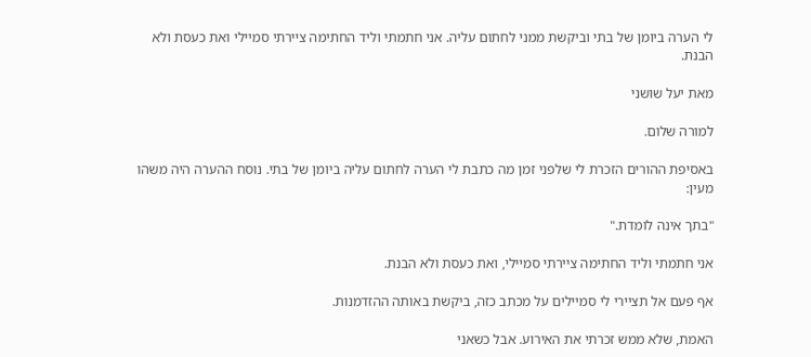לי הערה ביומן של בתי וביקשת ממני לחתום עליה. אני חתמתי וליד החתימה ציירתי סמיילי ואת כעסת ולא הבנת.

מאת יעל שושני

למורה שלום.

באסיפת ההורים הזכרת לי שלפני זמן מה כתבת לי הערה לחתום עליה ביומן של בתי. נוסח ההערה היה משהו מעין:

"בתך אינה לומדת."

אני חתמתי וליד החתימה ציירתי סמיילי, ואת כעסת ולא הבנת.

אף פעם אל תציירי לי סמיילים על מכתב כזה, ביקשת באותה ההזדמנות.

האמת, שלא ממש זכרתי את האירוע. אבל כשאני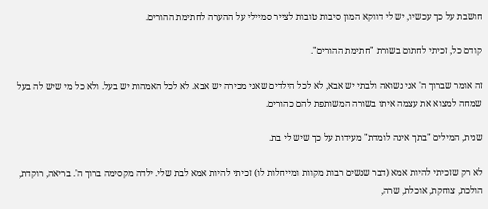חושבת על כך עכשיו, יש לי דווקא המון סיבות טובות לצייר סמיילי על ההערה לחתימת ההורים.

קודם כל, זכיתי לחתום בשורת "חתימת ההורים".

זה אומר שברוך ה' אני נשואה ולבתי יש אבא, לא לכל הילדים שאני מכירה יש אבא. לא לכל האמהות יש בעל. ולא כל מי שיש לה בעל שמחה למצוא את עצמה איתו בשורה המשותפת להם כהורים.

שנית, המילים "בתך אינה לומדת" מעידות על כך שיש לי בת.

לא רק שזכיתי להיות אמא (דבר שנשים רבות מקוות ומייחלות לו) זכיתי להיות אמא לבת שלי. ילדה מקסימה ברוך ה'. בריאה, רוקדת, הולכת, צוחקת, אוכלת, שרה,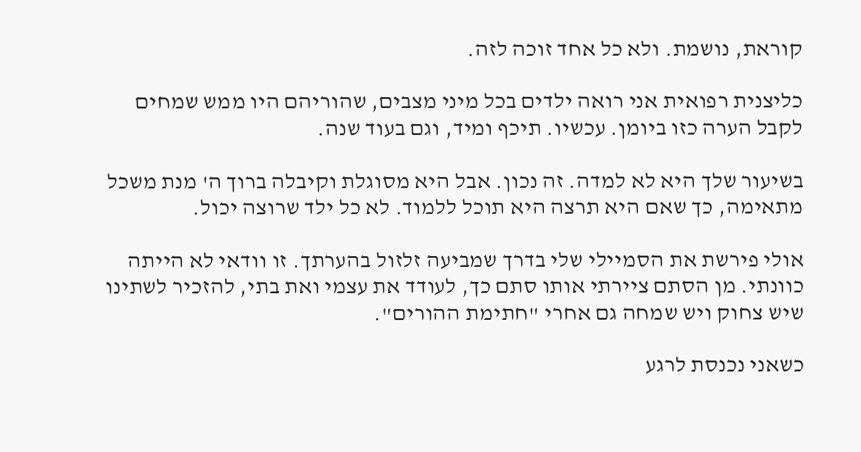קוראת, נושמת. ולא כל אחד זוכה לזה.

כליצנית רפואית אני רואה ילדים בכל מיני מצבים, שהוריהם היו ממש שמחים לקבל הערה כזו ביומן. עכשיו. תיכף ומיד, וגם בעוד שנה.

בשיעור שלך היא לא למדה. זה נכון. אבל היא מסוגלת וקיבלה ברוך ה' מנת משכל מתאימה, כך שאם היא תרצה היא תוכל ללמוד. לא כל ילד שרוצה יכול.

אולי פירשת את הסמיילי שלי בדרך שמביעה זלזול בהערתך. זו וודאי לא הייתה כוונתי. מן הסתם ציירתי אותו סתם כך, לעודד את עצמי ואת בתי, להזכיר לשתינו שיש צחוק ויש שמחה גם אחרי "חתימת ההורים".

כשאני נכנסת לרגע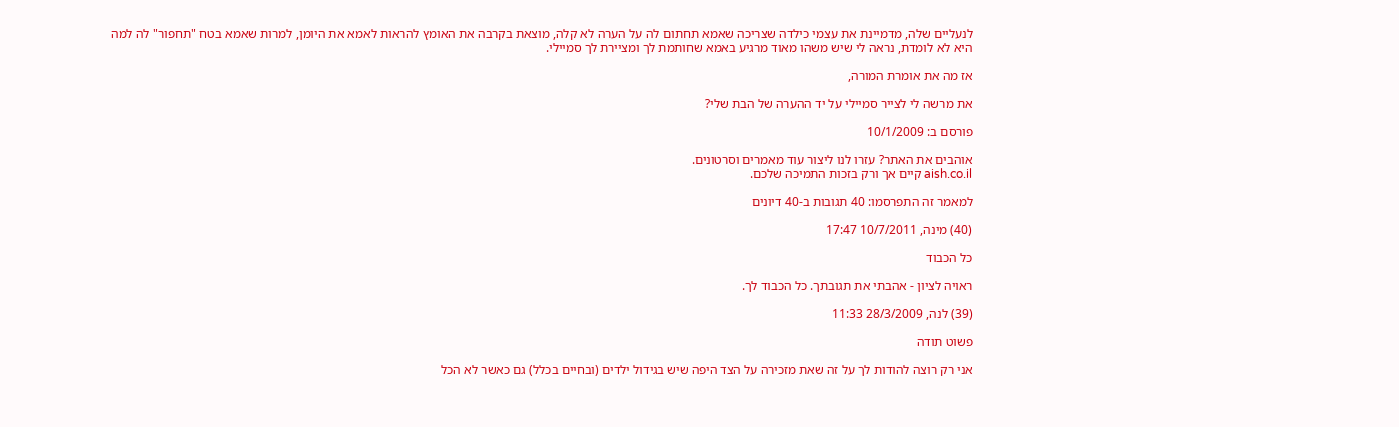לנעליים שלה, מדמיינת את עצמי כילדה שצריכה שאמא תחתום לה על הערה לא קלה, מוצאת בקרבה את האומץ להראות לאמא את היומן, למרות שאמא בטח "תחפור" לה למה היא לא לומדת, נראה לי שיש משהו מאוד מרגיע באמא שחותמת לך ומציירת לך סמיילי.

אז מה את אומרת המורה,

את מרשה לי לצייר סמיילי על יד ההערה של הבת שלי?

פורסם ב: 10/1/2009

אוהבים את האתר? עזרו לנו ליצור עוד מאמרים וסרטונים.
aish.co.il קיים אך ורק בזכות התמיכה שלכם.

למאמר זה התפרסמו: 40 תגובות ב-40 דיונים

(40) מינה, 10/7/2011 17:47

כל הכבוד

ראויה לציון - אהבתי את תגובתך. כל הכבוד לך.

(39) לנה, 28/3/2009 11:33

פשוט תודה

אני רק רוצה להודות לך על זה שאת מזכירה על הצד היפה שיש בגידול ילדים (ובחיים בכלל) גם כאשר לא הכל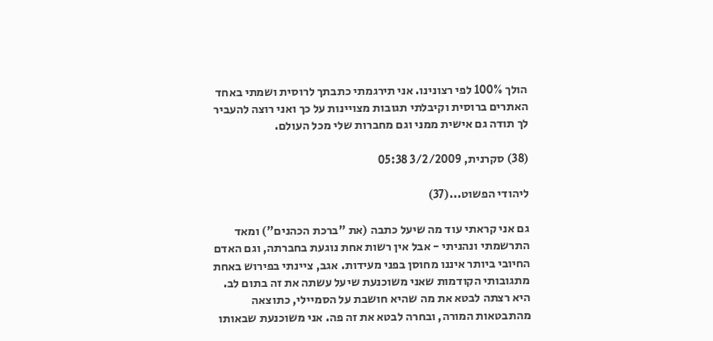הולך 100% לפי רצונינו. אני תירגמתי כתבתך לרוסית ושמתי באחד האתרים ברוסית וקיבלתי תגובות מצויינות על כך ואני רוצה להעביר לך תודה גם אישית ממני וגם מחברות שלי מכל העולם.

(38) סקרנית, 3/2/2009 05:38

ליהודי הפשוט...(37)

גם אני קראתי עוד מה שיעל כתבה (את "ברכת הכהנים") ומאד התרשמתי ונהניתי - אבל אין רשות אחת נוגעת בחברתה, וגם האדם החיובי ביותר איננו מחוסן בפני מעידות. אגב, ציינתי בפירוש באחת מתגובותי הקודמות שאני משוכנעת שיעל עשתה את זה בתום לב. היא רצתה לבטא את מה שהיא חושבת על הסמיילי, כתוצאה מהתבטאות המורה, ובחרה לבטא את זה פה. אני משוכנעת שבאותו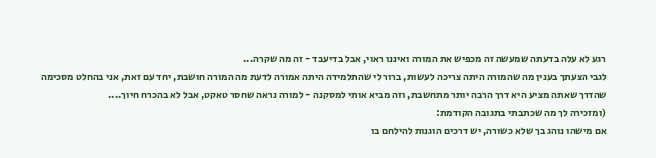רגע לא עלה בדעתה שמעשה זה מכפיש את המורה ואיננו ראוי, אבל בדיעבד - זה מה שקרה...
לגבי הצעתך בענין מה שהמורה היתה צריכה לעשות, ברור לי שהתלמידה היתה אמורה לדעת מה המורה חושבת, יחד עם זאת, אני בהחלט מסכימה שהדרך שאתה מציע היא דרך הרבה יותר מתחשבת, וזה מביא אותי למסקנה - למורה נראה שחסר טאקט, אבל לא בהכרח חיוך....
(ומזכירה לך מה שכתבתי בתגובה הקודמת:
אם מישהו נוהג בך שלא כשורה, יש דרכים הוגנות להילחם בו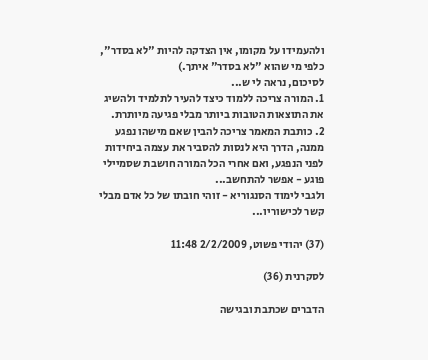ולהעמידו על מקומו, אין הצדקה להיות "לא בסדר", כלפי מי שהוא "לא בסדר" איתך.)
לסיכום, נראה לי ש...
1. המורה צריכה ללמוד כיצד להעיר לתלמיד ולהשיג את התוצאות הטובות ביותר מבלי פגיעה מיותרת.
2. כותבת המאמר צריכה להבין שאם מישהו נפגע ממנה, הדרך היא לנסות להסביר את עצמה ביחידות לפני הנפגע, ואם אחרי הכל המורה חושבת שסמיילי פוגע - אפשר להתחשב...
ולגבי לימוד הסנגוריא - זוהי חובתו של כל אדם מבלי קשר לכישוריו...

(37) יהודי פשוט, 2/2/2009 11:48

לסקרנית (36)

הדברים שכתבת ובגישה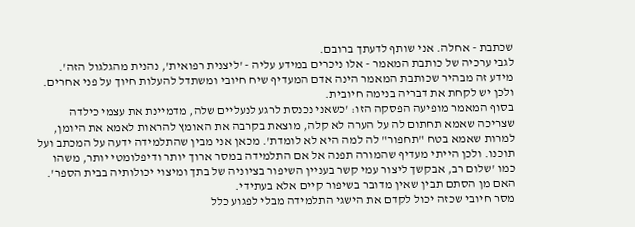שכתבת - אחלה. אני שותף לדעתך ברובם.
לגבי ערכיה של כותבת המאמר - אלו ניכרים במידע עליה - 'ליצנית רפואית', נהנית מהגלגול הזה'. מידע זה מבהיר שכותבת המאמר הינה אדם המעדיף שיח חיובי ומשתדל להעלות חיוך על פני אחרים. ולכן יש לקחת את דבריה בנימה חיובית.
בסוף המאמר מופיעה הפסקה הזו: 'כשאני נכנסת לרגע לנעליים שלה, מדמיינת את עצמי כילדה שצריכה שאמא תחתום לה על הערה לא קלה, מוצאת בקרבה את האומץ להראות לאמא את היומן, למרות שאמא בטח "תחפור" לה למה היא לא לומדת'. מכאן אני מבין שהתלמידה ידעה על המכתב ועל תוכנו. ולכן הייתי מעדיף שהמורה תפנה אל אם התלמידה במסר ארוך יותר ודיפלומטי יותר, משהו כמו 'שלום רב, אבקשך ליצור עמי קשר בעניין השיפור בציוניה של בתך ומיצוי יכולותיה בבית הספר'. האם מן הסתם תבין שאין מדובר בשיפור קיים אלא בעתידי.
מסר חיובי שכזה יכול לקדם את הישגי התלמידה מבלי לפגוע כלל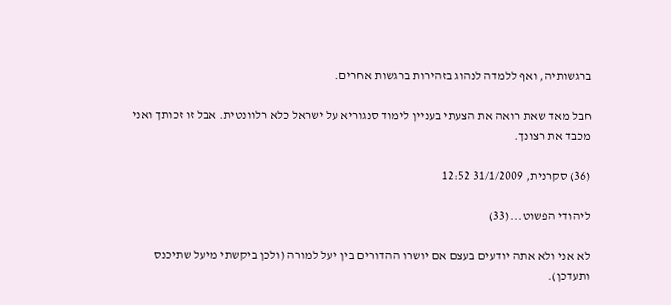ברגשותיה, ואף ללמדה לנהוג בזהירות ברגשות אחרים.

חבל מאד שאת רואה את הצעתי בעניין לימוד סנגוריא על ישראל כלא רלוונטית. אבל זו זכותך ואני מכבד את רצונך.

(36) סקרנית, 31/1/2009 12:52

ליהודי הפשוט...(33)

לא אני ולא אתה יודעים בעצם אם יושרו ההדורים בין יעל למורה (ולכן ביקשתי מיעל שתיכנס ותעדכן).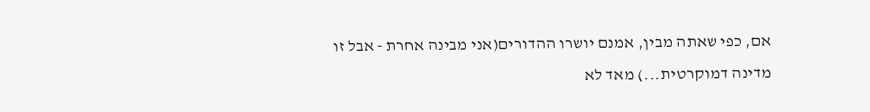אם, כפי שאתה מבין, אמנם יושרו ההדורים(אני מבינה אחרת - אבל זו מדינה דמוקרטית...) מאד לא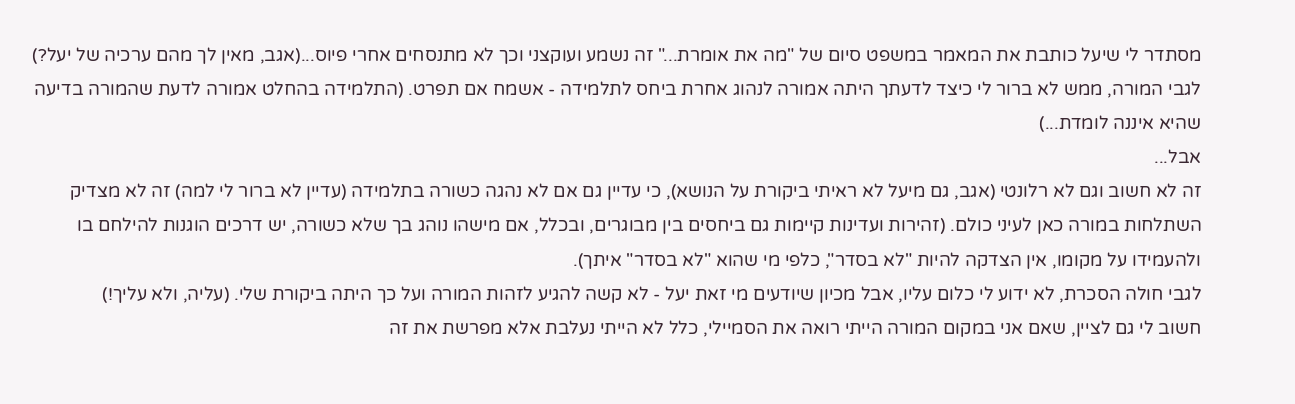מסתדר לי שיעל כותבת את המאמר במשפט סיום של "מה את אומרת..." זה נשמע ועוקצני וכך לא מתנסחים אחרי פיוס...(אגב, מאין לך מהם ערכיה של יעל?)
לגבי המורה, ממש לא ברור לי כיצד לדעתך היתה אמורה לנהוג אחרת ביחס לתלמידה - אשמח אם תפרט. (התלמידה בהחלט אמורה לדעת שהמורה בדיעה שהיא איננה לומדת...)
אבל...
זה לא חשוב וגם לא רלונטי (אגב, גם מיעל לא ראיתי ביקורת על הנושא), כי עדיין גם אם לא נהגה כשורה בתלמידה (עדיין לא ברור לי למה) זה לא מצדיק השתלחות במורה כאן לעיני כולם. (זהירות ועדינות קיימות גם ביחסים בין מבוגרים, ובכלל, אם מישהו נוהג בך שלא כשורה, יש דרכים הוגנות להילחם בו ולהעמידו על מקומו, אין הצדקה להיות "לא בסדר", כלפי מי שהוא "לא בסדר" איתך).
לגבי חולה הסכרת, לא ידוע לי כלום עליו, אבל מכיון שיודעים מי זאת יעל - לא קשה להגיע לזהות המורה ועל כך היתה ביקורת שלי. (עליה, ולא עליך!)
חשוב לי גם לציין, שאם אני במקום המורה הייתי רואה את הסמיילי, כלל לא הייתי נעלבת אלא מפרשת את זה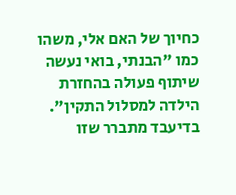כחיוך של האם אלי, משהו כמו "הבנתי, בואי נעשה שיתוף פעולה בהחזרת הילדה למסלול התקין".
בדיעבד מתברר שזו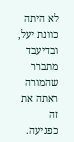לא היתה כוונת יעל, ובדיעבד מתברר שהמורה ראתה את זה כפגיעה.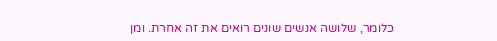כלומר, שלושה אנשים שונים רואים את זה אחרת. ומן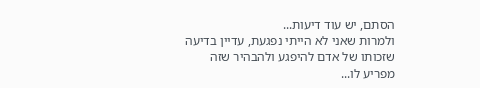הסתם, יש עוד דיעות...
ולמרות שאני לא הייתי נפגעת, עדיין בדיעה שזכותו של אדם להיפגע ולהבהיר שזה מפריע לו...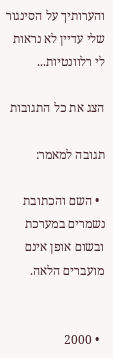והערותיך על הסינגור שלי עדיין לא נראות לי רלוונטיות...

הצג את כל התגובות

תגובה למאמר:

  • השם והכתובת נשמרים במערכת ובשום אופן אינם מועברים הלאה.


  • 2000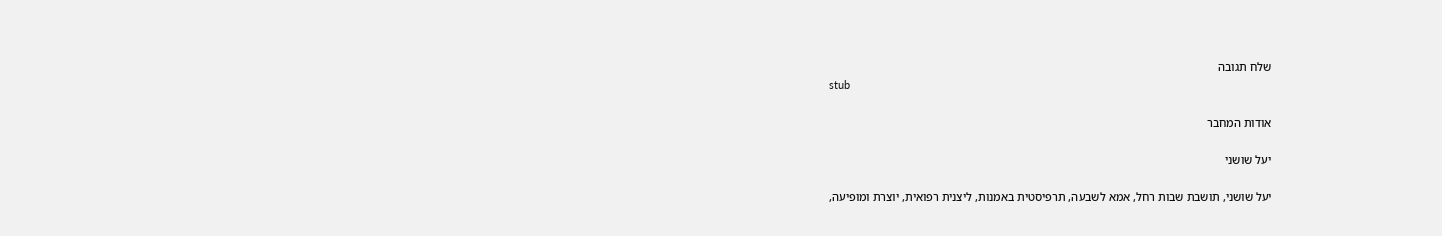שלח תגובה
stub

אודות המחבר

יעל שושני

יעל שושני, תושבת שבות רחל, אמא לשבעה, תרפיסטית באמנות, ליצנית רפואית, יוצרת ומופיעה,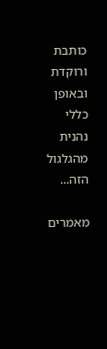כותבת ורוקדת ובאופן כללי נהנית מהגלגול הזה...

מאמרים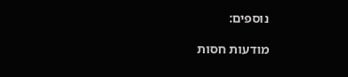נוספים:

מודעות חסות